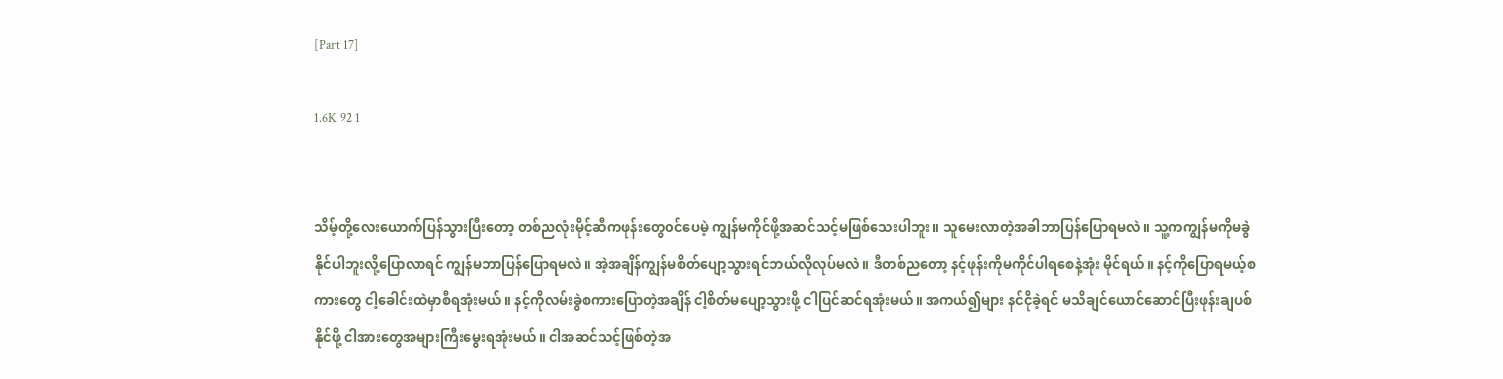[Part 17]

1.6K 92 1


သိမ့်တို့လေးယောက်ပြန်သွားပြီးတော့ တစ်ညလုံးမိုင့်ဆီကဖုန်းတွေ၀င်ပေမဲ့ ကျွန်မကိုင်ဖို့အဆင်သင့်မဖြစ်သေးပါဘူး။ သူမေးလာတဲ့အခါဘာပြန်ပြောရမလဲ။ သူ့ကကျွန်မကိုမခွဲနိုင်ပါဘူးလို့ပြောလာရင် ကျွန်မဘာပြန်ပြောရမလဲ။ အဲ့အချိန်ကျွန်မစိတ်ပျော့သွားရင်ဘယ်လိုလုပ်မလဲ။ ဒီတစ်ညတော့ နင့်ဖုန်းကိုမကိုင်ပါရစေနဲ့အုံး မိုင်ရယ်။ နင့်ကိုပြောရမယ့်စကားတွေ ငါ့ခေါင်းထဲမှာစီရအုံးမယ်။ နင့်ကိုလမ်းခွဲစကားပြောတဲ့အချိန် ငါ့စိတ်မပျော့သွားဖို့ ငါပြင်ဆင်ရအုံးမယ်။ အကယ်၍များ နင်ငိုခဲ့ရင် မသိချင်ယောင်ဆောင်ပြီးဖုန်းချပစ်နိုင်ဖို့ ငါအားတွေအများကြီးမွေးရအုံးမယ်။ ငါအဆင်သင့်ဖြစ်တဲ့အ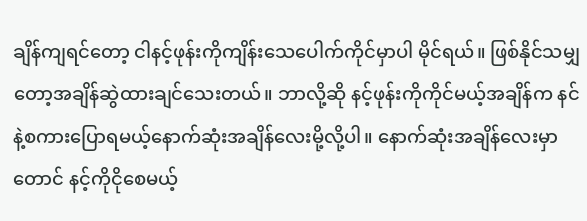ချိန်ကျရင်တော့ ငါနင့်ဖုန်းကိုကျိန်းသေပေါက်ကိုင်မှာပါ မိုင်ရယ်။ ဖြစ်နိုင်သမျှတော့အချိန်ဆွဲထားချင်သေးတယ်။ ဘာလို့ဆို နင့်ဖုန်းကိုကိုင်မယ့်အချိန်က နင်နဲ့စကားပြောရမယ့်နောက်ဆုံးအချိန်လေးမို့လို့ပါ။ နောက်ဆုံးအချိန်လေးမှာတောင် နင့်ကိုငိုစေမယ့်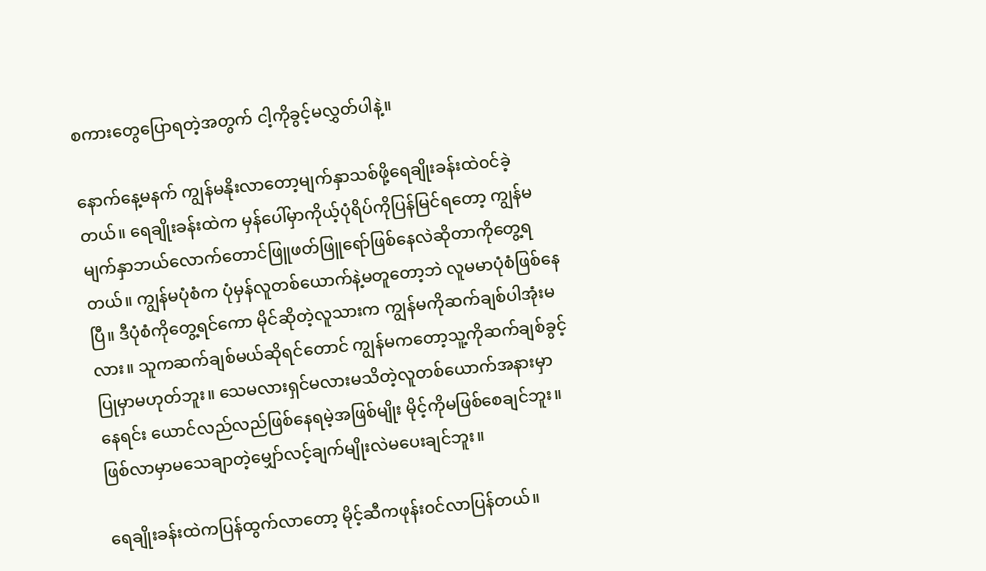စကားတွေပြောရတဲ့အတွက် ငါ့ကိုခွင့်မလွှတ်ပါနဲ့။

နောက်နေ့မနက် ကျွန်မနိုးလာတော့မျက်နှာသစ်ဖို့ရေချိုးခန်းထဲ၀င်ခဲ့တယ်။ ရေချိုးခန်းထဲက မှန်ပေါ်မှာကိုယ့်ပုံရိပ်ကိုပြန်မြင်ရတော့ ကျွန်မမျက်နှာဘယ်လောက်တောင်ဖြူဖတ်ဖြူရော်ဖြစ်နေလဲဆိုတာကိုတွေ့ရတယ်။ ကျွန်မပုံစံက ပုံမှန်လူတစ်ယောက်နဲ့မတူတော့ဘဲ လူမမာပုံစံဖြစ်နေပြီ။ ဒီပုံစံကိုတွေ့ရင်ကော မိုင်ဆိုတဲ့လူသားက ကျွန်မကိုဆက်ချစ်ပါအုံးမလား။ သူကဆက်ချစ်မယ်ဆိုရင်တောင် ကျွန်မကတော့သူ့ကိုဆက်ချစ်ခွင့်ပြုမှာမဟုတ်ဘူး။ သေမလားရှင်မလားမသိတဲ့လူတစ်ယောက်အနားမှာနေရင်း ယောင်‌လည်လည်ဖြစ်နေရမဲ့အဖြစ်မျိုး မိုင့်ကိုမဖြစ်စေချင်ဘူး။ ဖြစ်လာမှာမသေချာတဲ့မျှော်လင့်ချက်မျိုးလဲမပေးချင်ဘူး။

ရေချိုးခန်းထဲကပြန်ထွက်လာတော့ မိုင့်ဆီကဖုန်း၀င်လာပြန်တယ်။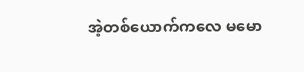အဲ့တစ်ယောက်ကလေ မမော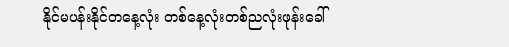နိုင်မပန်းနိုင်တနေ့လုံး တစ်နေ့လုံးတစ်ညလုံးဖုန်းခေါ်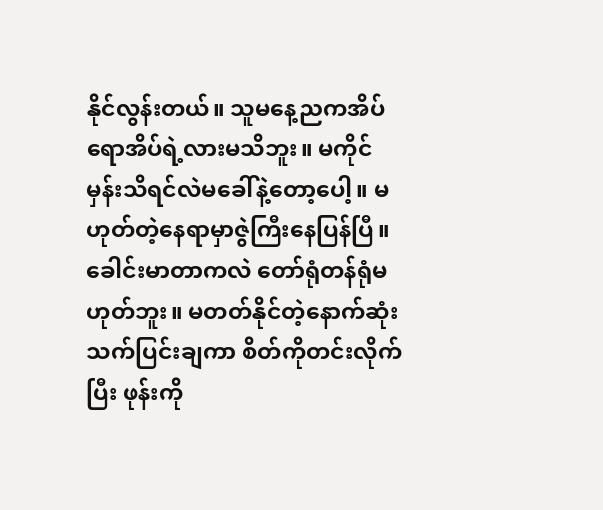နိုင်လွန်းတယ်။ သူမနေ့ညကအိပ်ရောအိပ်ရဲ့လားမသိဘူး။ မကိုင်မှန်းသိရင်လဲမခေါ်နဲ့တော့ပေါ့။ မဟုတ်တဲ့နေရာမှာဇွဲကြီးနေပြန်ပြီ။ ခေါင်းမာတာကလဲ တော်ရုံတန်ရုံမဟုတ်ဘူး။ မတတ်နိုင်တဲ့နောက်ဆုံးသက်ပြင်းချကာ စိတ်ကိုတင်းလိုက်ပြီး ဖုန်းကို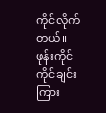ကိုင်လိုက်တယ်။ ဖုန်းကိုင်ကိုင်ချင်း ကြား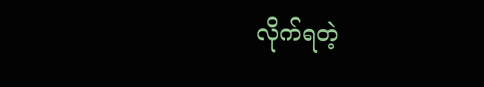လိုက်ရတဲ့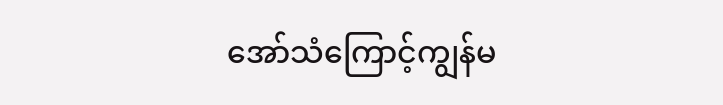အော်သံကြောင့်ကျွန်မ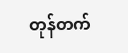တုန်တက်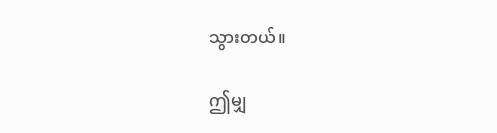သွားတယ်။

ဤမျှ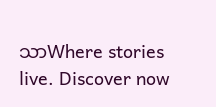သာWhere stories live. Discover now